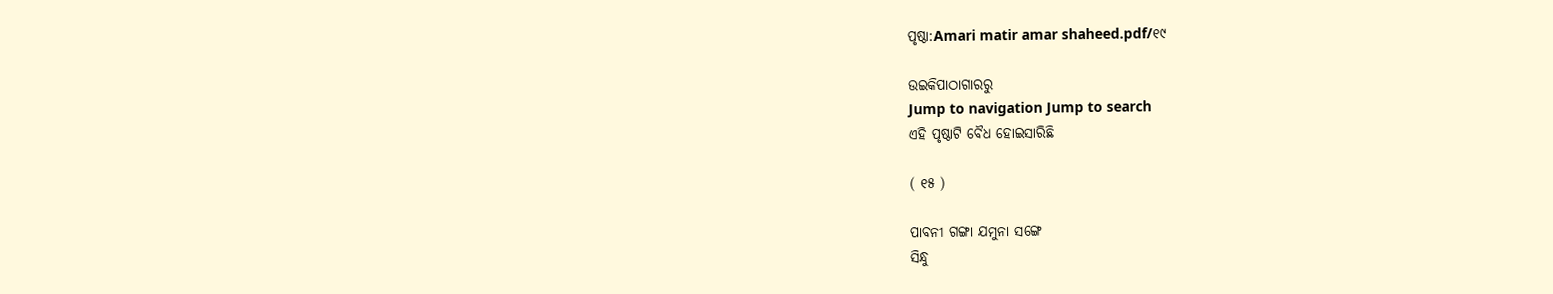ପୃଷ୍ଠା:Amari matir amar shaheed.pdf/୧୯

ଉଇକିପାଠାଗାର‌ରୁ
Jump to navigation Jump to search
ଏହି ପୃଷ୍ଠାଟି ବୈଧ ହୋଇସାରିଛି

( ୧୫ )

ପାବନୀ ଗଙ୍ଗା ଯମୁନା ସଙ୍ଗେ
ସିନ୍ଧୁ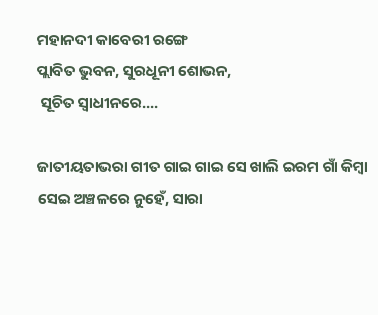ମହାନଦୀ କାବେରୀ ରଙ୍ଗେ
ପ୍ଲାବିତ ଭୁବନ, ସୁରଧୂନୀ ଶୋଭନ,
 ସୂଚିତ ସ୍ୱାଧୀନରେ....

ଜାତୀୟତାଭରା ଗୀତ ଗାଇ ଗାଇ ସେ ଖାଲି ଇରମ ଗାଁ କିମ୍ବା ସେଇ ଅଞ୍ଚଳରେ ନୁହେଁ, ସାରା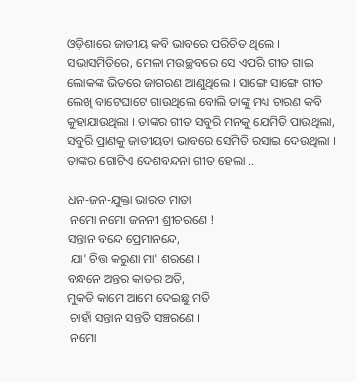ଓଡ଼ିଶାରେ ଜାତୀୟ କବି ଭାବରେ ପରିଚିତ ଥିଲେ । ସଭାସମିତିରେ, ମେଳା ମଉଚ୍ଛବରେ ସେ ଏପରି ଗୀତ ଗାଇ ଲୋକଙ୍କ ଭିତରେ ଜାଗରଣ ଆଣୁଥିଲେ । ସାଙ୍ଗେ ସାଙ୍ଗେ ଗୀତ ଲେଖି ବାଟେଘାଟେ ଗାଉଥିଲେ ବୋଲି ତାଙ୍କୁ ମଧ୍ୟ ଚାରଣ କବି କୁହାଯାଉଥିଲା । ତାଙ୍କର ଗୀତ ସବୁରି ମନ‌କୁ ଯେମିତି ପାଉଥିଲା, ସବୁରି ପ୍ରାଣକୁ ଜାତୀୟତା ଭାବରେ ସେମିତି ରସାଇ ଦେଉଥିଲା । ତାଙ୍କର ଗୋଟିଏ ଦେଶବନ୍ଦନା ଗୀତ ହେଲା ..

ଧନ-ଜନ-ଯୁକ୍ତା ଭାରତ ମାତା
 ନମୋ ନମୋ ଜନନୀ ଶ୍ରୀଚରଣେ !
ସନ୍ତାନ ବନ୍ଦେ ପ୍ରେମାନନ୍ଦେ,
 ଯା' ଚିତ୍ତ କରୁଣା ମା' ଶରଣେ ।
ବନ୍ଧନେ ଅନ୍ତର କାତର ଅତି,
ମୁକତି କାମେ ଆମେ ଦେଇଛୁ ମତି
 ଚାହାଁ ସନ୍ତାନ ସନ୍ତ‌ତି ସଞ୍ଚରଣେ ।
 ନମୋ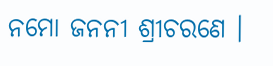ନମୋ ଜନନୀ ଶ୍ରୀଚରଣେ ।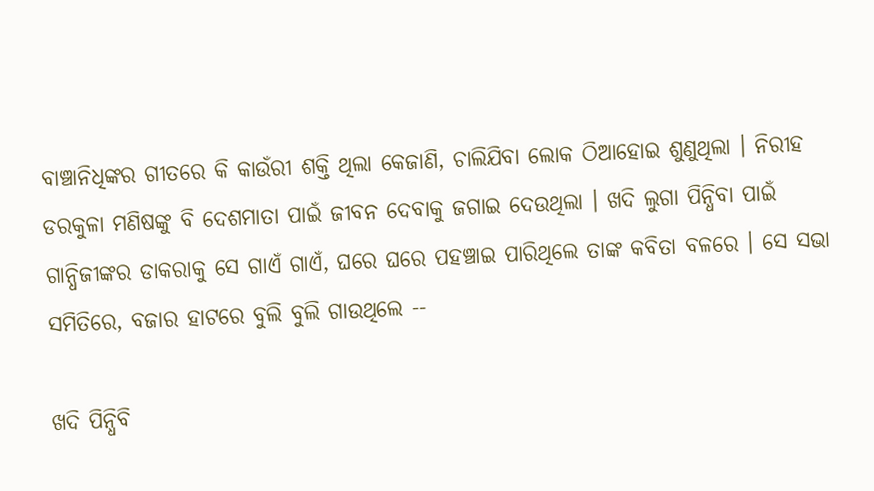ବାଞ୍ଚାନିଧିଙ୍କର ଗୀତରେ କି କାଉଁରୀ ଶକ୍ତି ଥିଲା କେଜାଣି, ଚାଲିଯିବା ଲୋକ ଠିଆହୋଇ ଶୁଣୁଥିଲା । ନିରୀହ ଡରକୁଳା ମଣିଷଙ୍କୁ ବି ଦେଶମାତା ପାଇଁ ଜୀବନ ଦେବାକୁ ଜଗାଇ ଦେଉଥିଲା । ଖଦି ଲୁଗା ପିନ୍ଧିବା ପାଇଁ ଗାନ୍ଧିଜୀଙ୍କର ଡାକରାକୁ ସେ ଗାଏଁ ଗାଏଁ, ଘରେ ଘରେ ପ‌ହ‌ଞ୍ଚାଇ ପାରିଥିଲେ ତାଙ୍କ କବିତା ବଳରେ । ସେ ସଭା ସମିତିରେ, ବଜାର ହାଟରେ ବୁଲି ବୁଲି ଗାଉଥିଲେ --

ଖଦି ପିନ୍ଧିବି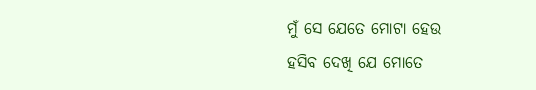ମୁଁ ସେ ଯେତେ ମୋଟା ହେଉ
ହସିବ ଦେଖି ଯେ ମୋତେ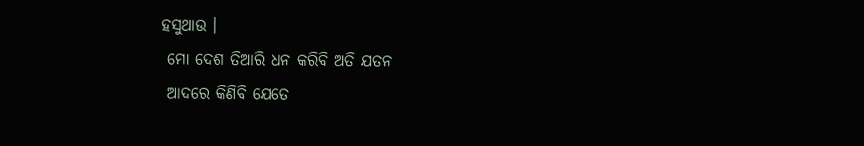ହସୁଥାଉ ।
 ମୋ ଦେଶ ତିଆରି ଧନ କରିବି ଅତି ଯତନ
 ଆଦରେ କିଣିବି ଯେତେ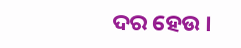ଦର ହେଉ ।